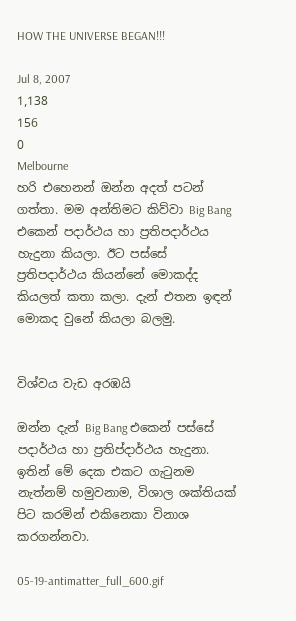HOW THE UNIVERSE BEGAN!!!

Jul 8, 2007
1,138
156
0
Melbourne
හරි එහෙනන් ඔන්න අදත් පටන් ගත්තා. මම අන්තිමට කිව්වා Big Bang එකෙන් පදාර්ථය හා ප්‍රතිපදාර්ථය හැදුනා කියලා. ඊට පස්සේ ප්‍රතිපදාර්ථය කියන්නේ මොකද්ද කියලත් කතා කලා. දැන් එතන ඉඳන් මොකද වුනේ කියලා බලමු.


විශ්වය වැඩ අරඹයි

ඔන්න දැන් Big Bang එකෙන් පස්සේ පදාර්ථය හා ප්‍රතිප්දාර්ථය හැදුනා. ඉතින් මේ දෙක එකට ගැටුනම නැත්නම් හමුවනාම, විශාල ශක්තියක් පිට කරමින් එකිනෙකා විනාශ කරගන්නවා.

05-19-antimatter_full_600.gif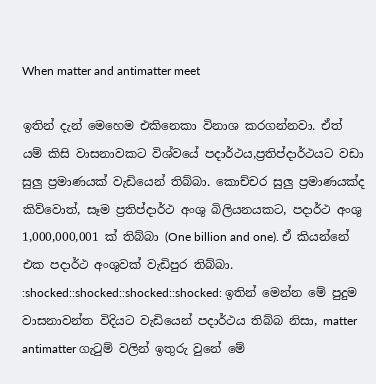When matter and antimatter meet

ඉතින් දැන් මෙහෙම එකිනෙකා විනාශ කරගන්නවා. ඒත් යම් කිසි වාසනාවකට විශ්වයේ පදාර්ථය,ප්‍රතිප්දාර්ථයට වඩා සුලු ප්‍රමාණයක් වැඩියෙන් තිබ්බා. කොච්චර සුලු ප්‍රමාණයක්ද කිව්වොත්, සෑම ප්‍රතිප්දාර්ථ අංශු බිලියනයකට, පදාර්ථ අංශු 1,000,000,001 ක් තිබ්බා (One billion and one). ඒ කියන්නේ එක පදාර්ථ අංශුවක් වැඩිපුර තිබ්බා. :shocked::shocked::shocked::shocked: ඉතින් මෙන්න මේ පුදුම වාසනාවන්ත විදියට වැඩියෙන් පදාර්ථය තිබ්බ නිසා, matter antimatter ගැටුම් වලින් ඉතුරු වුනේ මේ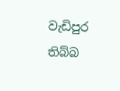වැඩිපුර තිබ්බ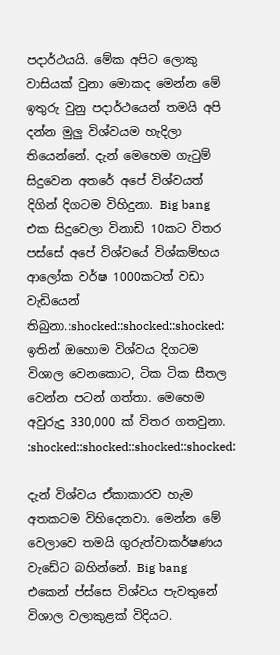පදාර්ථයයි. මේක අපිට ලොකු වාසියක් වුනා මොකද මෙන්න මේ ඉතුරු වුනු පදාර්ථයෙන් තමයි අපි දන්න මුලු විශ්වයම හැදිලා තියෙන්නේ. දැන් මෙහෙම ගැටුම් සිදුවෙන අතරේ අපේ විශ්වයත් දිගින් දිගටම විහිදුනා. Big bang එක සිදුවෙලා විනාඩි 10කට විතර පස්සේ අපේ විශ්වයේ විශ්කම්භය ආලෝක වර්ෂ 1000කටත් වඩා වැඩියෙන් තිබුනා.:shocked::shocked::shocked: ඉතින් ඔහොම විශ්වය දිගටම විශාල වෙනකොට, ටික ටික සීතල වෙන්න පටන් ගත්තා. මෙහෙම අවුරුදු 330,000 ක් විතර ගතවුනා. :shocked::shocked::shocked::shocked:

දැන් විශ්වය ඒකාකාරව හැම අතකටම විහිදෙනවා. මෙන්න මේ වෙලාවෙ තමයි ගුරුත්වාකර්ෂණය වැඩේට බහින්නේ. Big bang එකෙන් ප්ස්සෙ විශ්වය පැවතුනේ විශාල වලාකුළක් විදියට.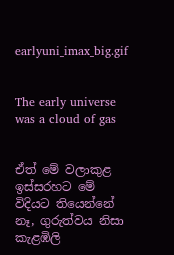earlyuni_imax_big.gif


The early universe was a cloud of gas


ඒත් මේ වලාකුළ ඉස්සරහට මේ විදියට තියෙන්නේ නෑ, ගුරුත්වය නිසා කැළඹිලි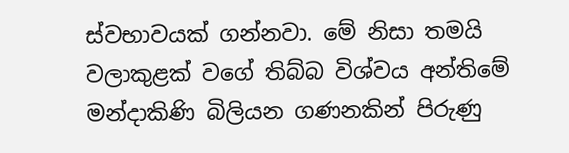ස්වභාවයක් ගන්නවා. මේ නිසා තමයි වලාකුළක් වගේ තිබ්බ විශ්වය අන්තිමේ මන්දාකිණි බිලියන ගණනකින් පිරුණු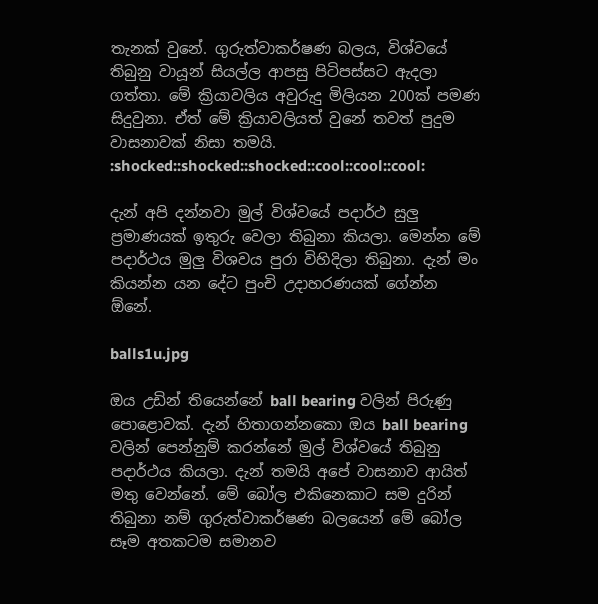තැනක් වුනේ. ගුරුත්වාකර්ෂණ බලය, විශ්වයේ තිබුනු වායූන් සියල්ල ආපසු පිටිපස්සට ඇදලා ගත්තා. මේ ක්‍රියාවලිය අවුරුදු මිලියන 200ක් පමණ සිදුවුනා. ඒත් මේ ක්‍රියාවලියත් වුනේ තවත් පුදුම වාසනාවක් නිසා තමයි. :shocked::shocked::shocked::cool::cool::cool:

දැන් අපි දන්නවා මුල් විශ්වයේ පදාර්ථ සුලු ප්‍රමාණයක් ඉතුරු වෙලා තිබුනා කියලා. මෙන්න මේ පදාර්ථය මුලු විශවය පුරා විහිදිලා තිබුනා. දැන් මං කියන්න යන දේට පුංචි උදාහරණයක් ගේන්න ඕනේ.

balls1u.jpg

ඔය උඩින් තියෙන්නේ ball bearing වලින් පිරුණු පොළොවක්. දැන් හිතාගන්නකො ඔය ball bearing වලින් පෙන්නුම් කරන්නේ මුල් විශ්වයේ තිබුනු පදාර්ථය කියලා. දැන් තමයි අපේ වාසනාව ආයිත් මතු වෙන්නේ. මේ බෝල එකිනෙකාට සම දුරින් තිබුනා නම් ගුරුත්වාකර්ෂණ බලයෙන් මේ බෝල සෑම අතකටම සමානව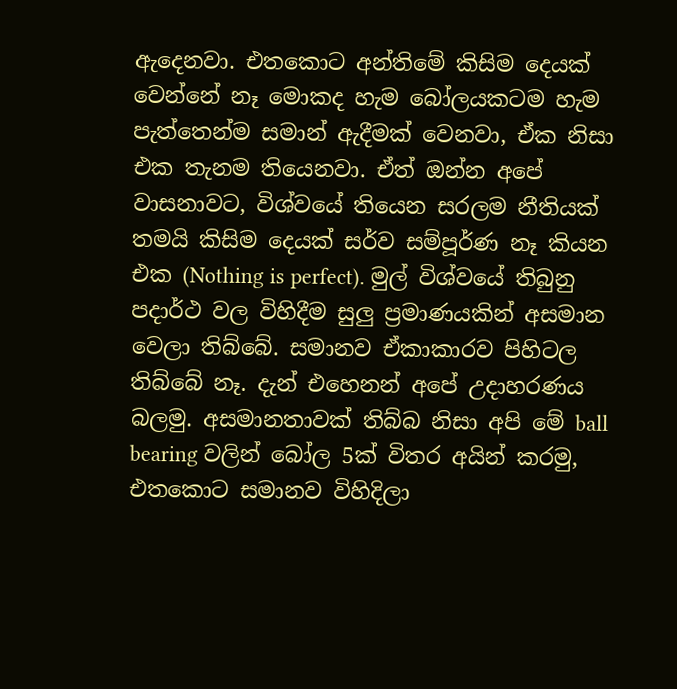ඇදෙනවා. එතකොට අන්තිමේ කිසිම දෙයක් වෙන්නේ නෑ මොකද හැම බෝලයකටම හැම පැත්තෙන්ම සමාන් ඇදීමක් වෙනවා, ඒක නිසා එක තැනම තියෙනවා. ඒත් ඔන්න අපේ වාසනාවට, විශ්වයේ තියෙන සරලම නීතියක් තමයි කිසිම දෙයක් සර්ව සම්පූර්ණ නෑ කියන එක (Nothing is perfect). මුල් විශ්වයේ තිබුනු පදාර්ථ වල විහිදීම සුලු ප්‍රමාණයකින් අසමාන වෙලා තිබ්බේ. සමානව ඒකාකාරව පිහිටල තිබ්බේ නෑ. දැන් එහෙනන් අපේ උදාහරණය බලමු. අසමානතාවක් තිබ්බ නිසා අපි මේ ball bearing වලින් බෝල 5ක් විතර අයින් කරමු, එතකොට සමානව විහිදිලා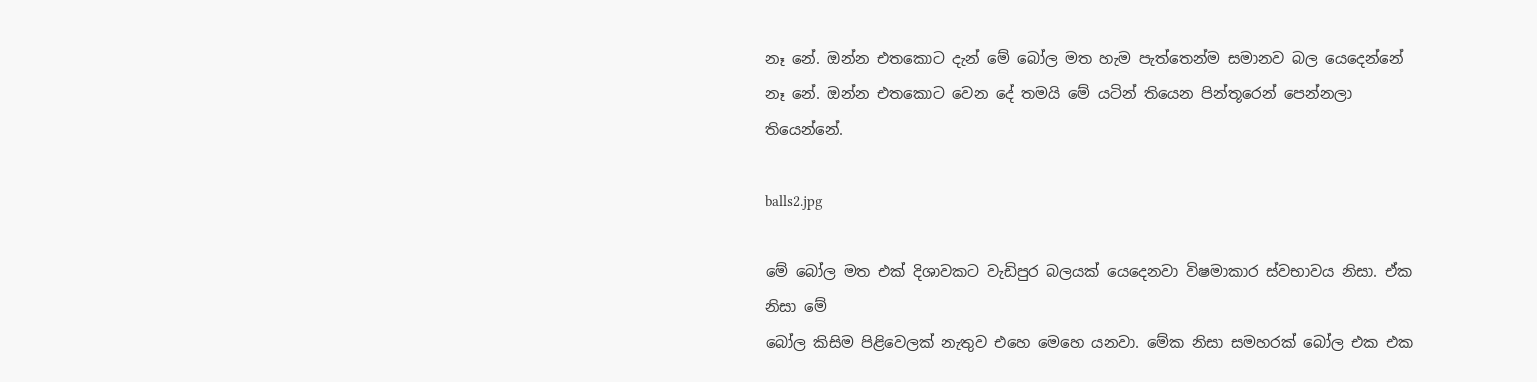නෑ නේ. ඔන්න එතකොට දැන් මේ බෝල මත හැම පැත්තෙන්ම සමානව බල යෙදෙන්නේ නෑ නේ. ඔන්න එතකොට වෙන දේ තමයි මේ යටින් තියෙන පින්තූරෙන් පෙන්නලා තියෙන්නේ.

balls2.jpg

මේ බෝල මත එක් දිශාවකට වැඩිපුර බලයක් යෙදෙනවා විෂමාකාර ස්වභාවය නිසා. ඒක නිසා මේ
බෝල කිසිම පිළිවෙලක් නැතුව එහෙ මෙහෙ යනවා. මේක නිසා සමහරක් බෝල එක එක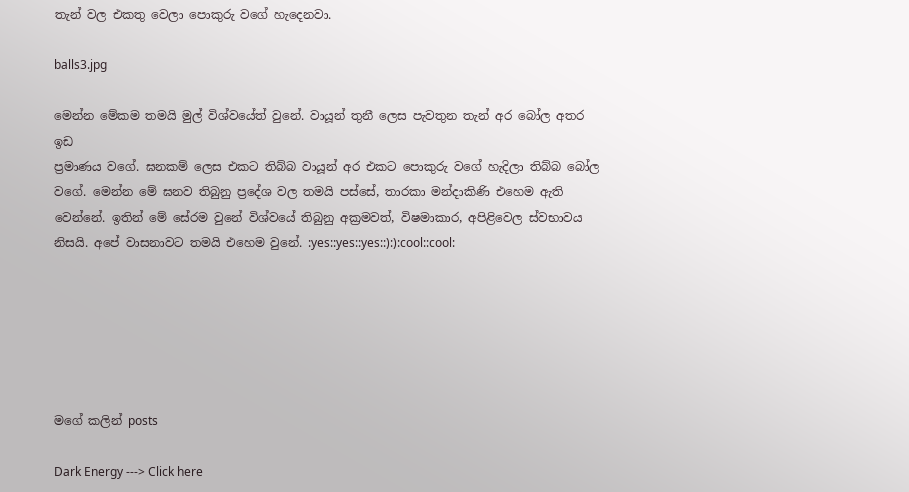තැන් වල එකතු වෙලා පොකුරු වගේ හැදෙනවා.

balls3.jpg

මෙන්න මේකම තමයි මුල් විශ්වයේත් වුනේ. වායූන් තුනී ලෙස පැවතුන තැන් අර බෝල අතර ඉඩ
ප්‍රමාණය වගේ. ඝනකම් ලෙස එකට තිබ්බ වායූන් අර එකට පොකුරු වගේ හැදිලා තිබ්බ බෝල වගේ. මෙන්න මේ ඝනව තිබුනු ප්‍රදේශ වල තමයි පස්සේ, තාරකා මන්දාකිණි එහෙම ඇති වෙන්නේ. ඉතින් මේ සේරම වුනේ විශ්වයේ තිබුනු අක්‍රමවත්, විෂමාකාර, අපිළිවෙල ස්වභාවය නිසයි. අපේ වාසනාවට තමයි එහෙම වුනේ. :yes::yes::yes::):):cool::cool:






මගේ කලින් posts

Dark Energy ---> Click here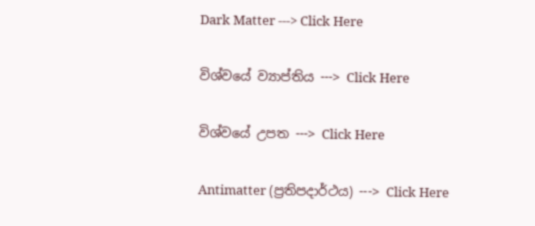Dark Matter ---> Click Here

විශ්වයේ ව්‍යාප්තිය ---> Click Here

විශ්වයේ උපත ---> Click Here

Antimatter (ප්‍රතිපදාර්ථය) ---> Click Here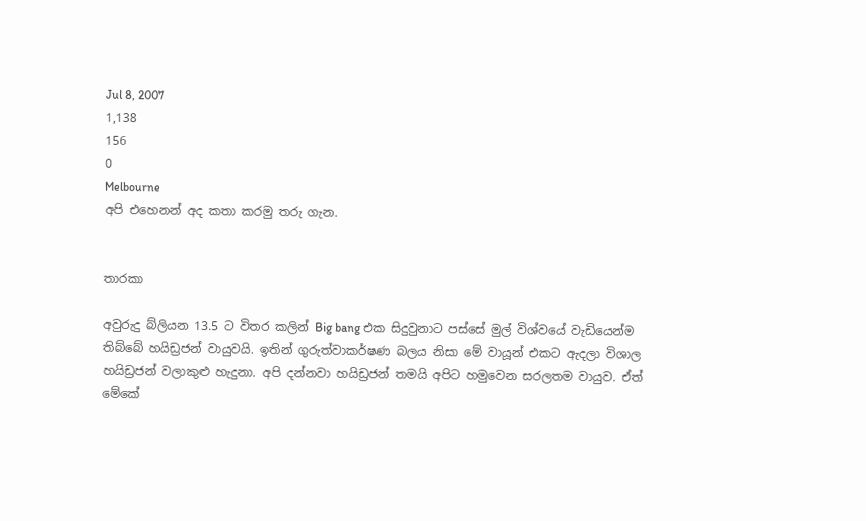Jul 8, 2007
1,138
156
0
Melbourne
අපි එහෙනන් අද කතා කරමු තරු ගැන.


තාරකා

අවුරුදු බ්ලියන 13.5 ට විතර කලින් Big bang එක සිදුවුනාට පස්සේ මුල් විශ්වයේ වැඩියෙන්ම තිබ්බේ හයිඩ්‍රජන් වායුවයි. ඉතින් ගුරුත්වාකර්ෂණ බලය නිසා මේ වායූන් එකට ඇදලා විශාල හයිඩ්‍රජන් වලාකුළු හැදුනා. අපි දන්නවා හයිඩ්‍රජන් තමයි අපිට හමුවෙන සරලතම වායුව. ඒත් මේකේ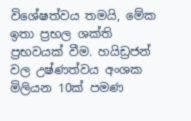විශේෂත්වය තමයි, මේක ඉතා ප්‍රභල ශක්ති ප්‍රභවයක් වීම. හයිඩ්‍රජන් වල උෂ්ණත්වය අංශක මිලියන 10ක් පමණ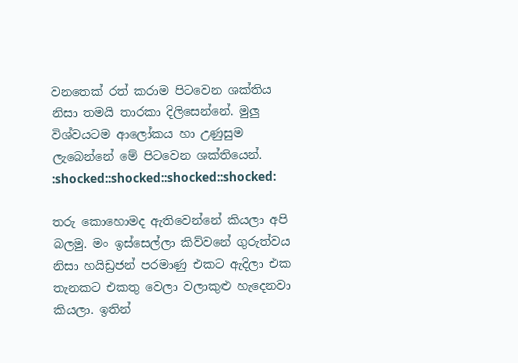වනතෙක් රත් කරාම පිටවෙන ශක්තිය නිසා තමයි තාරකා දිලිසෙන්නේ. මුලු විශ්වයටම ආලෝකය හා උණුසුම ලැබෙන්නේ මේ පිටවෙන ශක්තියෙන්. :shocked::shocked::shocked::shocked:

තරු කොහොමද ඇතිවෙන්නේ කියලා අපි බලමු. මං ඉස්සෙල්ලා කිව්වනේ ගුරුත්වය නිසා හයිඩ්‍රජන් පරමාණු එකට ඇදිලා එක තැනකට එකතු වෙලා වලාකුළු හැදෙනවා කියලා. ඉතින්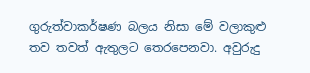ගුරුත්වාකර්ෂණ බලය නිසා මේ වලාකුළු තව තවත් ඇතුලට තෙරපෙනවා. අවුරුදු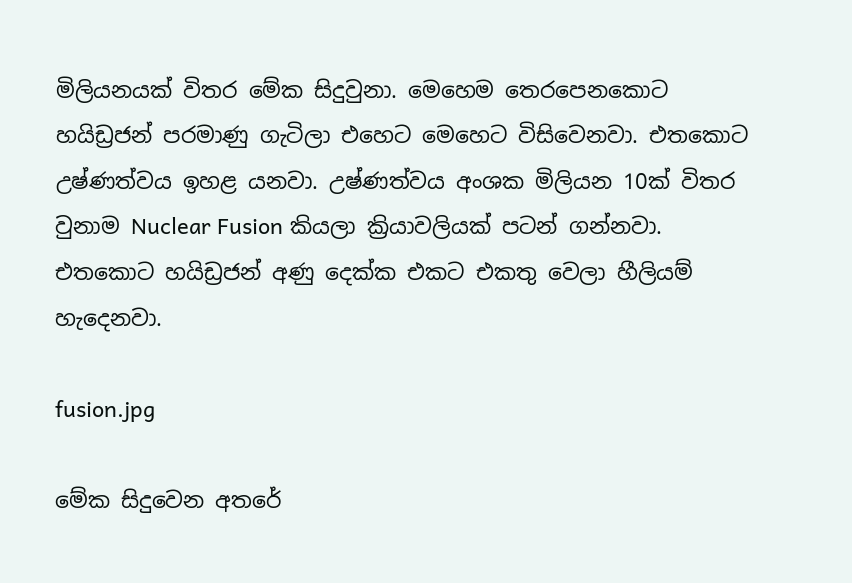මිලියනයක් විතර මේක සිදුවුනා. මෙහෙම තෙරපෙනකොට හයිඩ්‍රජන් පරමාණු ගැටිලා එහෙට මෙහෙට විසිවෙනවා. එතකොට උෂ්ණත්වය ඉහළ යනවා. උෂ්ණත්වය අංශක මිලියන 10ක් විතර වුනාම Nuclear Fusion කියලා ක්‍රියාවලියක් පටන් ගන්නවා. එතකොට හයිඩ්‍රජන් අණු දෙක්ක එකට එකතු වෙලා හීලියම් හැදෙනවා.

fusion.jpg

මේක සිදුවෙන අතරේ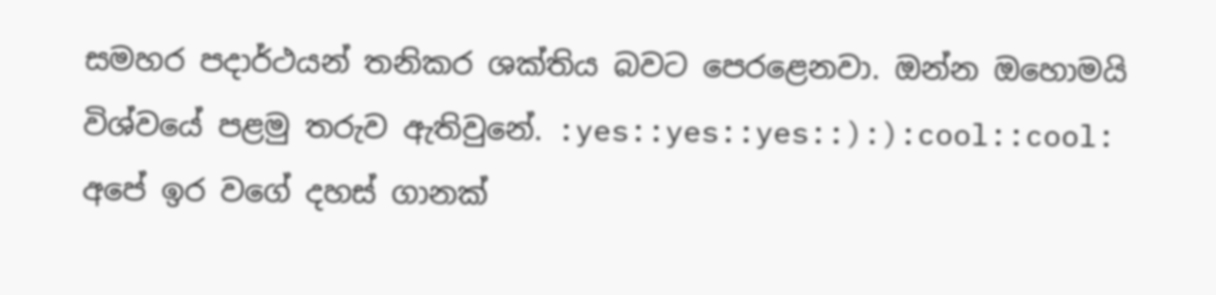සමහර පදාර්ථයන් තනිකර ශක්තිය බවට පෙරළෙනවා. ඔන්න ඔහොමයි විශ්වයේ පළමු තරුව ඇතිවුනේ. :yes::yes::yes::):):cool::cool: අපේ ඉර වගේ දහස් ගානක්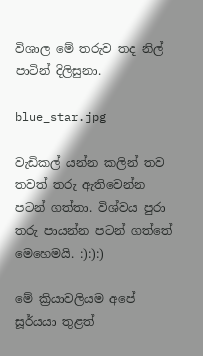විශාල මේ තරුව තද නිල් පාටින් දිලිසුනා.

blue_star.jpg

වැඩිකල් යන්න කලින් තව තවත් තරු ඇතිවෙන්න පටන් ගත්තා. විශ්වය පුරා තරු පායන්න පටන් ගත්තේ මෙහෙමයි. :):):)

මේ ක්‍රියාවලියම අපේ සූර්යයා තුළත්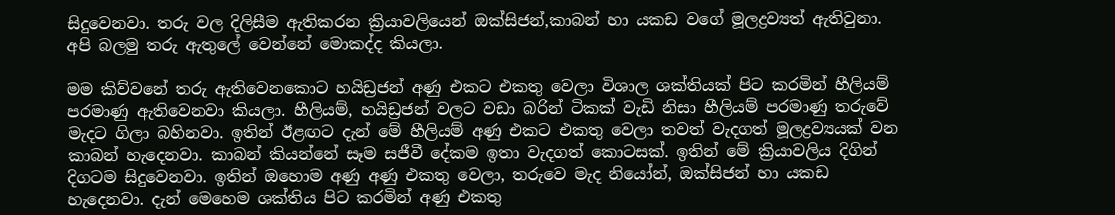සිදුවෙනවා. තරු වල දිලිසීම ඇතිකරන ක්‍රියාවලියෙන් ඔක්සිජන්,කාබන් හා යකඩ වගේ මූලද්‍රව්‍යත් ඇතිවුනා. අපි බලමු තරු ඇතුලේ වෙන්නේ මොකද්ද කියලා.

මම කිව්වනේ තරු ඇතිවෙනකොට හයිඩ්‍රජන් අණු එකට එකතු වෙලා විශාල ශක්තියක් පිට කරමින් හීලියම් පරමාණු ඇතිවෙනවා කියලා. හීලියම්, හයිඩ්‍රජන් වලට වඩා බරින් ටිකක් වැඩි නිසා හීලියම් පරමාණු තරුවේ මැදට ගිලා බහිනවා. ඉතින් ඊළඟට දැන් මේ හීලියම් අණු එකට එකතු වෙලා තවත් වැදගත් මූලද්‍රව්‍යයක් වන කාබන් හැදෙනවා. කාබන් කියන්නේ සෑම සජීවී දේකම ඉතා වැදගත් කොටසක්. ඉතින් මේ ක්‍රියාවලිය දිගින් දිගටම සිදුවෙනවා. ඉතින් ඔහොම අණු අණු එකතු වෙලා, තරුවෙ මැද නියෝන්, ඔක්සිජන් හා යකඩ හැදෙනවා. දැන් මෙහෙම ශක්තිය පිට කරමින් අණු එකතු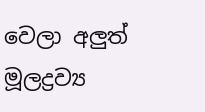වෙලා අලුත් මූලද්‍රව්‍ය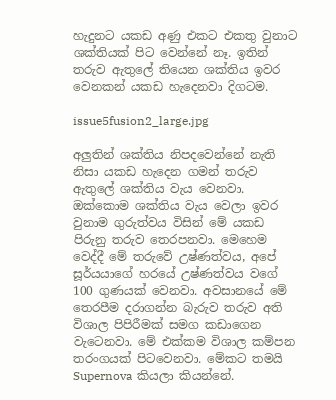හැදුනට යකඩ අණු එකට එකතු වුනාට ශක්තියක් පිට වෙන්නේ නෑ. ඉතින් තරුව ඇතුලේ තියෙන ශක්තිය ඉවර වෙනකන් යකඩ හැදෙනවා දිගටම.

issue5fusion2_large.jpg

අලුතින් ශක්තිය නිපදවෙන්නේ නැති නිසා යකඩ හැදෙන ගමන් තරුව ඇතුලේ ශක්තිය වැය වෙනවා. ඔක්කොම ශක්තිය වැය වෙලා ඉවර වුනාම ගුරුත්වය විසින් මේ යකඩ පිරුනු තරුව තෙරපනවා. මෙහෙම වෙද්දී මේ තරුවේ උෂ්ණත්වය, අපේ සූර්යයාගේ හරයේ උෂ්ණත්වය වගේ 100 ගුණයක් වෙනවා. අවසානයේ මේ තෙරපීම දරාගන්න බැරුව තරුව අති විශාල පිපිරීමක් සමග කඩාගෙන වැටෙනවා. මේ එක්කම විශාල කම්පන තරංගයක් පිටවෙනවා. මේකට තමයි Supernova කියලා කියන්නේ.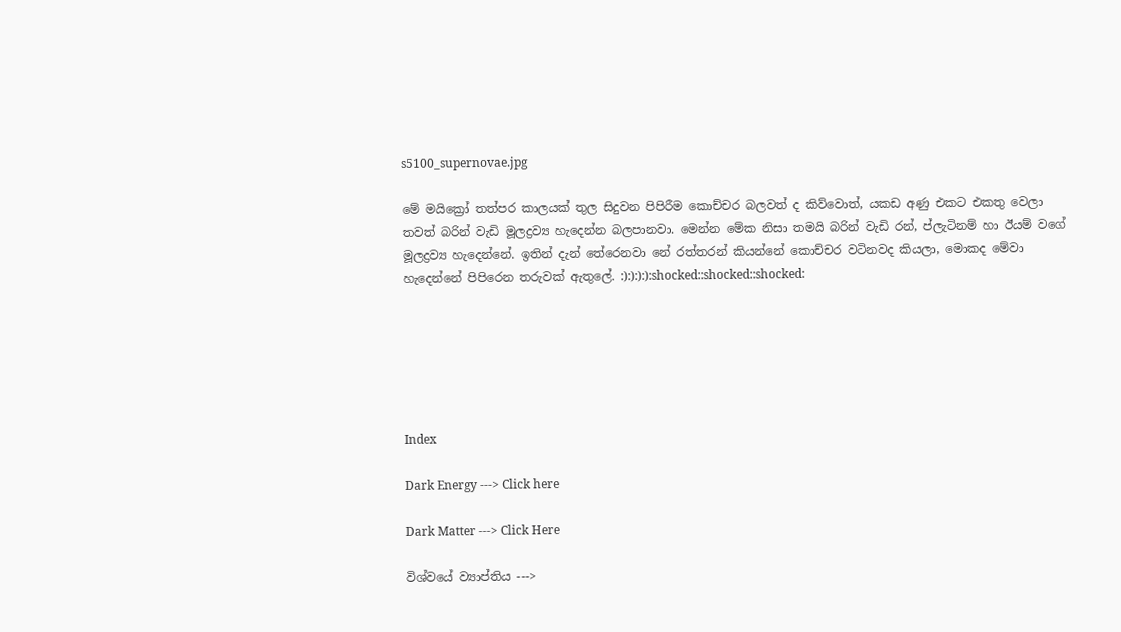s5100_supernovae.jpg

මේ මයික්‍රෝ තත්පර කාලයක් තුල සිදුවන පිපිරීම කොච්චර බලවත් ද කිව්වොත්, යකඩ අණු එකට එකතු වෙලා තවත් බරින් වැඩි මූලද්‍රව්‍ය හැදෙන්න බලපානවා. මෙන්න මේක නිසා තමයි බරින් වැඩි රන්, ප්ලැටිනම් හා ඊයම් වගේ මූලද්‍රව්‍ය හැදෙන්නේ. ඉතින් දැන් තේරෙනවා නේ රත්තරන් කියන්නේ කොච්චර වටිනවද කියලා, මොකද මේවා හැදෙන්නේ පිපිරෙන තරුවක් ඇතුලේ. :):):):):shocked::shocked::shocked:






Index

Dark Energy ---> Click here

Dark Matter ---> Click Here

විශ්වයේ ව්‍යාප්තිය --->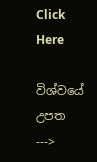Click Here

විශ්වයේ උපත --->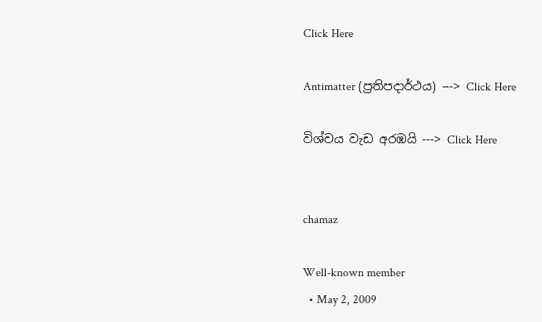Click Here

Antimatter (ප්‍රතිපදාර්ථය) ---> Click Here

විශ්වය වැඩ අරඹයි ---> Click Here


chamaz

Well-known member
  • May 2, 2009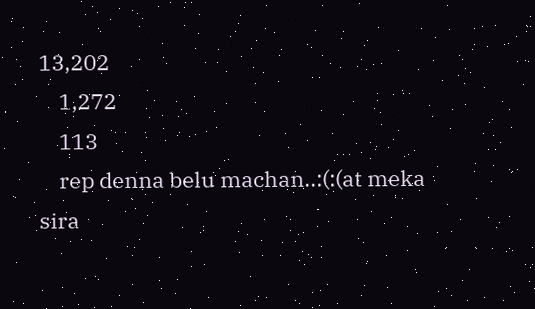13,202
    1,272
    113
    rep denna belu machan..:(:(at meka sira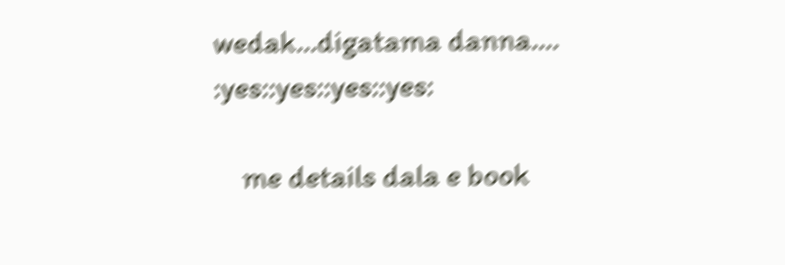wedak...digatama danna.... :yes::yes::yes::yes:

    me details dala e book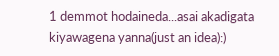1 demmot hodaineda...asai akadigata kiyawagena yanna(just an idea):)